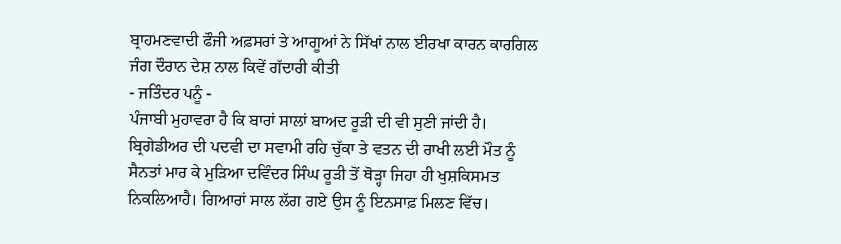ਬ੍ਰਾਹਮਣਵਾਦੀ ਫੌਜੀ ਅਫ਼ਸਰਾਂ ਤੇ ਆਗੂਆਂ ਨੇ ਸਿੱਖਾਂ ਨਾਲ ਈਰਖਾ ਕਾਰਨ ਕਾਰਗਿਲ ਜੰਗ ਦੌਰਾਨ ਦੇਸ਼ ਨਾਲ ਕਿਵੇਂ ਗੱਦਾਰੀ ਕੀਤੀ
- ਜਤਿੰਦਰ ਪਨੂੰ -
ਪੰਜਾਬੀ ਮੁਹਾਵਰਾ ਹੈ ਕਿ ਬਾਰਾਂ ਸਾਲਾਂ ਬਾਅਦ ਰੂੜੀ ਦੀ ਵੀ ਸੁਣੀ ਜਾਂਦੀ ਹੈ। ਬ੍ਰਿਗੇਡੀਅਰ ਦੀ ਪਦਵੀ ਦਾ ਸਵਾਮੀ ਰਹਿ ਚੁੱਕਾ ਤੇ ਵਤਨ ਦੀ ਰਾਖੀ ਲਈ ਮੌਤ ਨੂੰ ਸੈਨਤਾਂ ਮਾਰ ਕੇ ਮੁੜਿਆ ਦਵਿੰਦਰ ਸਿੰਘ ਰੂੜੀ ਤੋਂ ਥੋੜ੍ਹਾ ਜਿਹਾ ਹੀ ਖੁਸ਼ਕਿਸਮਤ ਨਿਕਲਿਆਹੈ। ਗਿਆਰਾਂ ਸਾਲ ਲੱਗ ਗਏ ਉਸ ਨੂੰ ਇਨਸਾਫ਼ ਮਿਲਣ ਵਿੱਚ।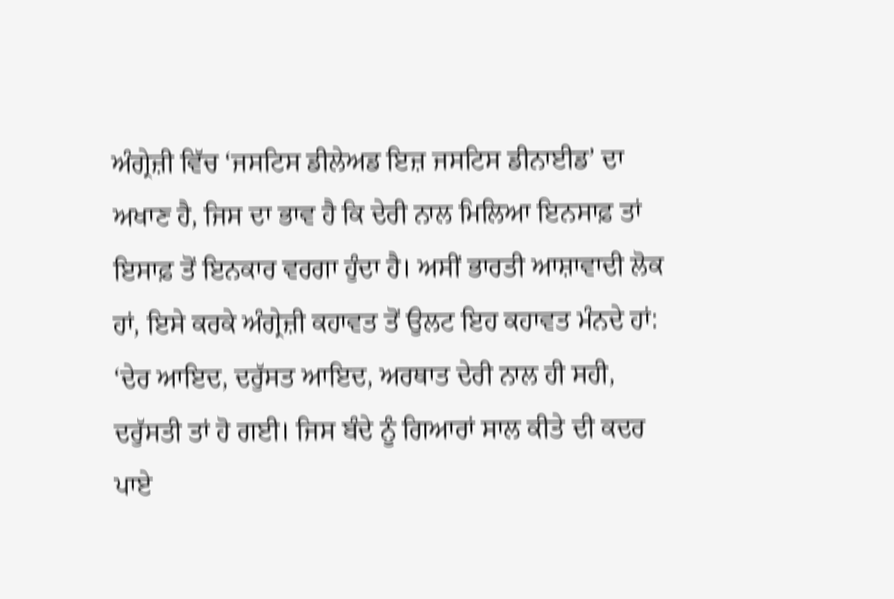ਅੰਗ੍ਰੇਜ਼ੀ ਵਿੱਚ ‘ਜਸਟਿਸ ਡੀਲੇਅਡ ਇਜ਼ ਜਸਟਿਸ ਡੀਨਾਈਡ’ ਦਾ ਅਖਾਣ ਹੈ, ਜਿਸ ਦਾ ਭਾਵ ਹੈ ਕਿ ਦੇਰੀ ਨਾਲ ਮਿਲਿਆ ਇਨਸਾਫ਼ ਤਾਂ ਇਸਾਫ਼ ਤੋਂ ਇਨਕਾਰ ਵਰਗਾ ਹੁੰਦਾ ਹੈ। ਅਸੀਂ ਭਾਰਤੀ ਆਸ਼ਾਵਾਦੀ ਲੋਕ ਹਾਂ, ਇਸੇ ਕਰਕੇ ਅੰਗ੍ਰੇਜ਼ੀ ਕਹਾਵਤ ਤੋਂ ਉਲਟ ਇਹ ਕਹਾਵਤ ਮੰਨਦੇ ਹਾਂ: ‘ਦੇਰ ਆਇਦ, ਦਰੁੱਸਤ ਆਇਦ, ਅਰਥਾਤ ਦੇਰੀ ਨਾਲ ਹੀ ਸਹੀ, ਦਰੁੱਸਤੀ ਤਾਂ ਹੋ ਗਈ। ਜਿਸ ਬੰਦੇ ਨੂੰ ਗਿਆਰਾਂ ਸਾਲ ਕੀਤੇ ਦੀ ਕਦਰ ਪਾਏ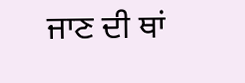ਜਾਣ ਦੀ ਥਾਂ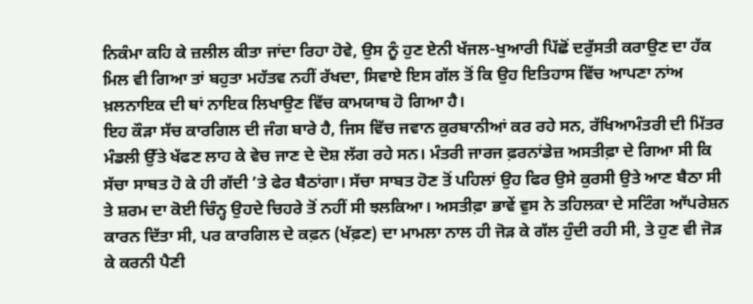ਨਿਕੰਮਾ ਕਹਿ ਕੇ ਜ਼ਲੀਲ ਕੀਤਾ ਜਾਂਦਾ ਰਿਹਾ ਹੋਵੇ, ਉਸ ਨੂੰ ਹੁਣ ਏਨੀ ਖੱਜਲ-ਖੁਆਰੀ ਪਿੱਛੋਂ ਦਰੁੱਸਤੀ ਕਰਾਉਣ ਦਾ ਹੱਕ ਮਿਲ ਵੀ ਗਿਆ ਤਾਂ ਬਹੁਤਾ ਮਹੱਤਵ ਨਹੀਂ ਰੱਖਦਾ, ਸਿਵਾਏ ਇਸ ਗੱਲ ਤੋਂ ਕਿ ਉਹ ਇਤਿਹਾਸ ਵਿੱਚ ਆਪਣਾ ਨਾਂਅ ਖ਼ਲਨਾਇਕ ਦੀ ਥਾਂ ਨਾਇਕ ਲਿਖਾਉਣ ਵਿੱਚ ਕਾਮਯਾਬ ਹੋ ਗਿਆ ਹੈ।
ਇਹ ਕੌੜਾ ਸੱਚ ਕਾਰਗਿਲ ਦੀ ਜੰਗ ਬਾਰੇ ਹੈ, ਜਿਸ ਵਿੱਚ ਜਵਾਨ ਕੁਰਬਾਨੀਆਂ ਕਰ ਰਹੇ ਸਨ, ਰੱਖਿਆਮੰਤਰੀ ਦੀ ਮਿੱਤਰ ਮੰਡਲੀ ਉੱਤੇ ਖੱਫਣ ਲਾਹ ਕੇ ਵੇਚ ਜਾਣ ਦੇ ਦੋਸ਼ ਲੱਗ ਰਹੇ ਸਨ। ਮੰਤਰੀ ਜਾਰਜ ਫ਼ਰਨਾਂਡੇਜ਼ ਅਸਤੀਫ਼ਾ ਦੇ ਗਿਆ ਸੀ ਕਿ ਸੱਚਾ ਸਾਬਤ ਹੋ ਕੇ ਹੀ ਗੱਦੀ ’ਤੇ ਫੇਰ ਬੈਠਾਂਗਾ। ਸੱਚਾ ਸਾਬਤ ਹੋਣ ਤੋਂ ਪਹਿਲਾਂ ਉਹ ਫਿਰ ਉਸੇ ਕੁਰਸੀ ਉਤੇ ਆਣ ਬੈਠਾ ਸੀ ਤੇ ਸ਼ਰਮ ਦਾ ਕੋਈ ਚਿੰਨ੍ਹ ਉਹਦੇ ਚਿਹਰੇ ਤੋਂ ਨਹੀਂ ਸੀ ਝਲਕਿਆ। ਅਸਤੀਫ਼ਾ ਭਾਵੇਂ ਵੁਸ ਨੇ ਤਹਿਲਕਾ ਦੇ ਸਟਿੰਗ ਆੱਪਰੇਸ਼ਨ ਕਾਰਨ ਦਿੱਤਾ ਸੀ, ਪਰ ਕਾਰਗਿਲ ਦੇ ਕਫ਼ਨ (ਖੱਫ਼ਣ) ਦਾ ਮਾਮਲਾ ਨਾਲ ਹੀ ਜੋੜ ਕੇ ਗੱਲ ਹੁੰਦੀ ਰਹੀ ਸੀ, ਤੇ ਹੁਣ ਵੀ ਜੋੜ ਕੇ ਕਰਨੀ ਪੈਣੀ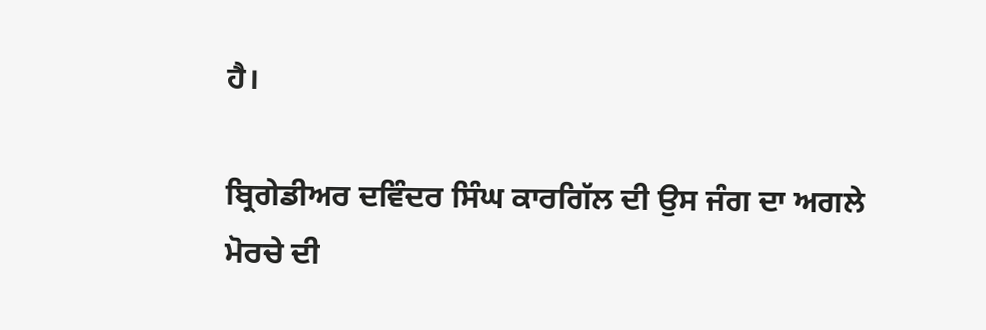ਹੈ।

ਬ੍ਰਿਗੇਡੀਅਰ ਦਵਿੰਦਰ ਸਿੰਘ ਕਾਰਗਿੱਲ ਦੀ ਉਸ ਜੰਗ ਦਾ ਅਗਲੇ ਮੋਰਚੇ ਦੀ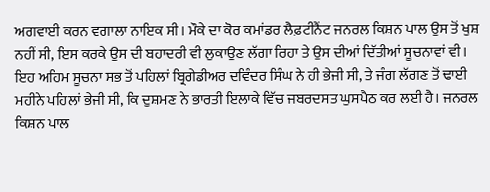ਅਗਵਾਈ ਕਰਨ ਵਗਾਲਾ ਨਾਇਕ ਸੀ। ਮੌਕੇ ਦਾ ਕੋਰ ਕਮਾਂਡਰ ਲੈਫ਼ਟੀਨੈਂਟ ਜਨਰਲ ਕਿਸ਼ਨ ਪਾਲ ਉਸ ਤੋਂ ਖੁਸ਼ ਨਹੀਂ ਸੀ, ਇਸ ਕਰਕੇ ਉਸ ਦੀ ਬਹਾਦਰੀ ਵੀ ਲੁਕਾਉਣ ਲੱਗਾ ਰਿਹਾ ਤੇ ਉਸ ਦੀਆਂ ਦਿੱਤੀਆਂ ਸੂਚਨਾਵਾਂ ਵੀ। ਇਹ ਅਹਿਮ ਸੂਚਨਾ ਸਭ ਤੋਂ ਪਹਿਲਾਂ ਬ੍ਰਿਗੇਡੀਅਰ ਦਵਿੰਦਰ ਸਿੰਘ ਨੇ ਹੀ ਭੇਜੀ ਸੀ, ਤੇ ਜੰਗ ਲੱਗਣ ਤੋਂ ਢਾਈ ਮਹੀਨੇ ਪਹਿਲਾਂ ਭੇਜੀ ਸੀ, ਕਿ ਦੁਸ਼ਮਣ ਨੇ ਭਾਰਤੀ ਇਲਾਕੇ ਵਿੱਚ ਜਬਰਦਸਤ ਘੁਸਪੈਠ ਕਰ ਲਈ ਹੈ। ਜਨਰਲ ਕਿਸ਼ਨ ਪਾਲ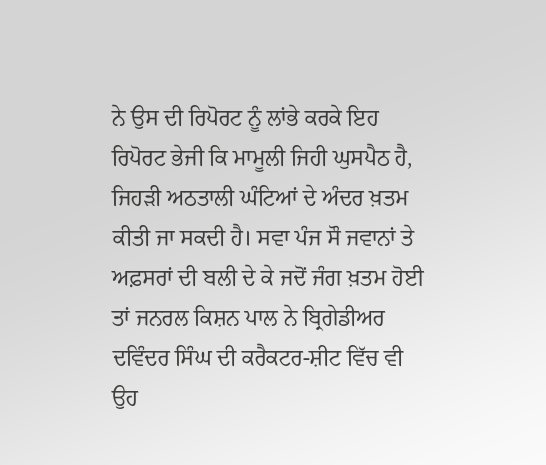ਨੇ ਉਸ ਦੀ ਰਿਪੋਰਟ ਨੂੰ ਲਾਂਭੇ ਕਰਕੇ ਇਹ ਰਿਪੋਰਟ ਭੇਜੀ ਕਿ ਮਾਮੂਲੀ ਜਿਹੀ ਘੁਸਪੈਠ ਹੈ, ਜਿਹੜੀ ਅਠਤਾਲੀ ਘੰਟਿਆਂ ਦੇ ਅੰਦਰ ਖ਼ਤਮ ਕੀਤੀ ਜਾ ਸਕਦੀ ਹੈ। ਸਵਾ ਪੰਜ ਸੌ ਜਵਾਨਾਂ ਤੇ ਅਫ਼ਸਰਾਂ ਦੀ ਬਲੀ ਦੇ ਕੇ ਜਦੋਂ ਜੰਗ ਖ਼ਤਮ ਹੋਈ ਤਾਂ ਜਨਰਲ ਕਿਸ਼ਨ ਪਾਲ ਨੇ ਬ੍ਰਿਗੇਡੀਅਰ ਦਵਿੰਦਰ ਸਿੰਘ ਦੀ ਕਰੈਕਟਰ-ਸ਼ੀਟ ਵਿੱਚ ਵੀ ਉਹ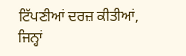ਟਿੱਪਣੀਆਂ ਦਰਜ਼ ਕੀਤੀਆਂ, ਜਿਨ੍ਹਾਂ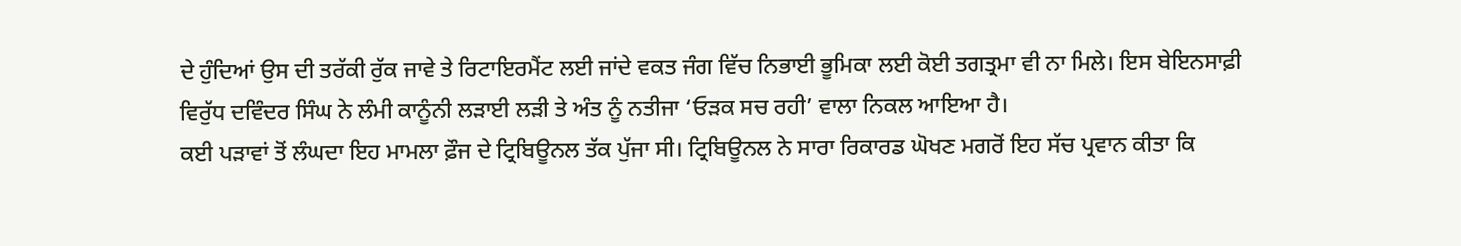ਦੇ ਹੁੰਦਿਆਂ ਉਸ ਦੀ ਤਰੱਕੀ ਰੁੱਕ ਜਾਵੇ ਤੇ ਰਿਟਾਇਰਮੈਂਟ ਲਈ ਜਾਂਦੇ ਵਕਤ ਜੰਗ ਵਿੱਚ ਨਿਭਾਈ ਭੂਮਿਕਾ ਲਈ ਕੋਈ ਤਗਤ੍ਰਮਾ ਵੀ ਨਾ ਮਿਲੇ। ਇਸ ਬੇਇਨਸਾਫ਼ੀ ਵਿਰੁੱਧ ਦਵਿੰਦਰ ਸਿੰਘ ਨੇ ਲੰਮੀ ਕਾਨੂੰਨੀ ਲੜਾਈ ਲੜੀ ਤੇ ਅੰਤ ਨੂੰ ਨਤੀਜਾ ‘ਓੜਕ ਸਚ ਰਹੀ’ ਵਾਲਾ ਨਿਕਲ ਆਇਆ ਹੈ।
ਕਈ ਪੜਾਵਾਂ ਤੋਂ ਲੰਘਦਾ ਇਹ ਮਾਮਲਾ ਫ਼ੌਜ ਦੇ ਟ੍ਰਿਬਿਊਨਲ ਤੱਕ ਪੁੱਜਾ ਸੀ। ਟ੍ਰਿਬਿਊਨਲ ਨੇ ਸਾਰਾ ਰਿਕਾਰਡ ਘੋਖਣ ਮਗਰੋਂ ਇਹ ਸੱਚ ਪ੍ਰਵਾਨ ਕੀਤਾ ਕਿ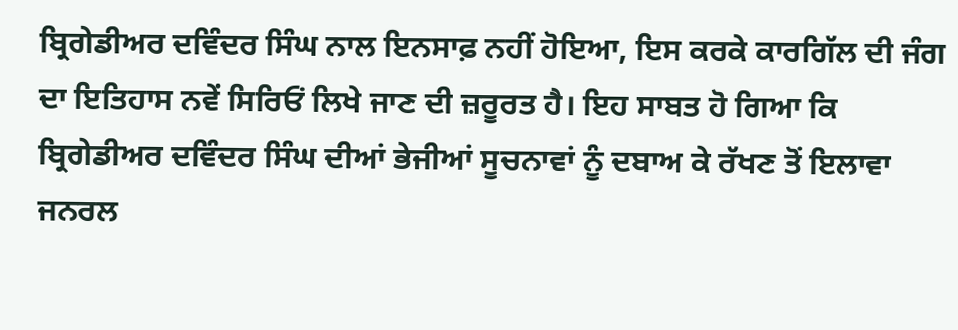ਬ੍ਰਿਗੇਡੀਅਰ ਦਵਿੰਦਰ ਸਿੰਘ ਨਾਲ ਇਨਸਾਫ਼ ਨਹੀਂ ਹੋਇਆ, ਇਸ ਕਰਕੇ ਕਾਰਗਿੱਲ ਦੀ ਜੰਗ ਦਾ ਇਤਿਹਾਸ ਨਵੇਂ ਸਿਰਿਓਂ ਲਿਖੇ ਜਾਣ ਦੀ ਜ਼ਰੂਰਤ ਹੈ। ਇਹ ਸਾਬਤ ਹੋ ਗਿਆ ਕਿ ਬ੍ਰਿਗੇਡੀਅਰ ਦਵਿੰਦਰ ਸਿੰਘ ਦੀਆਂ ਭੇਜੀਆਂ ਸੂਚਨਾਵਾਂ ਨੂੰ ਦਬਾਅ ਕੇ ਰੱਖਣ ਤੋਂ ਇਲਾਵਾ ਜਨਰਲ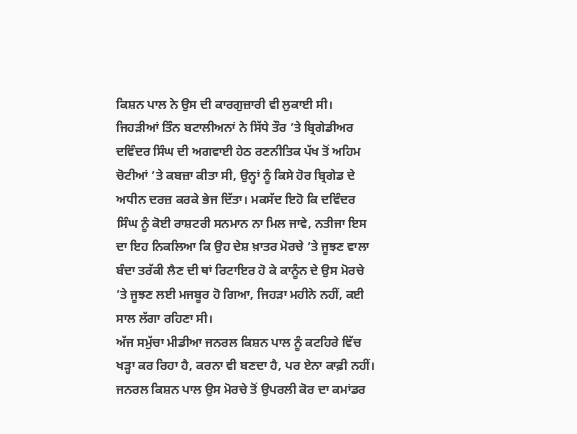ਕਿਸ਼ਨ ਪਾਲ ਨੇ ਉਸ ਦੀ ਕਾਰਗੁਜ਼ਾਰੀ ਵੀ ਲੁਕਾਈ ਸੀ। ਜਿਹੜੀਆਂ ਤਿੰਨ ਬਟਾਲੀਅਨਾਂ ਨੇ ਸਿੱਧੇ ਤੌਰ ’ਤੇ ਬ੍ਰਿਗੇਡੀਅਰ ਦਵਿੰਦਰ ਸਿੰਘ ਦੀ ਅਗਵਾਈ ਹੇਠ ਰਣਨੀਤਿਕ ਪੱਖ ਤੋਂ ਅਹਿਮ ਚੋਟੀਆਂ ’ਤੇ ਕਬਜ਼ਾ ਕੀਤਾ ਸੀ, ਉਨ੍ਹਾਂ ਨੂੰ ਕਿਸੇ ਹੋਰ ਬ੍ਰਿਗੇਡ ਦੇ ਅਧੀਨ ਦਰਜ਼ ਕਰਕੇ ਭੇਜ ਦਿੱਤਾ। ਮਕਸੱਦ ਇਹੋ ਕਿ ਦਵਿੰਦਰ ਸਿੰਘ ਨੂੰ ਕੋਈ ਰਾਸ਼ਟਰੀ ਸਨਮਾਨ ਨਾ ਮਿਲ ਜਾਵੇ, ਨਤੀਜਾ ਇਸ ਦਾ ਇਹ ਨਿਕਲਿਆ ਕਿ ਉਹ ਦੇਸ਼ ਖ਼ਾਤਰ ਮੋਰਚੇ ’ਤੇ ਜੂਝਣ ਵਾਲਾ ਬੰਦਾ ਤਰੱਕੀ ਲੈਣ ਦੀ ਥਾਂ ਰਿਟਾਇਰ ਹੋ ਕੇ ਕਾਨੂੰਨ ਦੇ ਉਸ ਮੋਰਚੇ ’ਤੇ ਜੂਝਣ ਲਈ ਮਜਬੂਰ ਹੋ ਗਿਆ, ਜਿਹੜਾ ਮਹੀਨੇ ਨਹੀਂ, ਕਈ ਸਾਲ ਲੱਗਾ ਰਹਿਣਾ ਸੀ।
ਅੱਜ ਸਮੁੱਚਾ ਮੀਡੀਆ ਜਨਰਲ ਕਿਸ਼ਨ ਪਾਲ ਨੂੰ ਕਟਹਿਰੇ ਵਿੱਚ ਖੜ੍ਹਾ ਕਰ ਰਿਹਾ ਹੈ, ਕਰਨਾ ਵੀ ਬਣਦਾ ਹੈ, ਪਰ ਏਨਾ ਕਾਫ਼ੀ ਨਹੀਂ। ਜਨਰਲ ਕਿਸ਼ਨ ਪਾਲ ਉਸ ਮੋਰਚੇ ਤੋਂ ਉਪਰਲੀ ਕੋਰ ਦਾ ਕਮਾਂਡਰ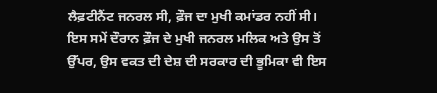ਲੈਫ਼ਟੀਨੈਂਟ ਜਨਰਲ ਸੀ, ਫ਼ੌਜ ਦਾ ਮੁਖੀ ਕਮਾਂਡਰ ਨਹੀਂ ਸੀ। ਇਸ ਸਮੇਂ ਦੌਰਾਨ ਫ਼ੌਜ ਦੇ ਮੁਖੀ ਜਨਰਲ ਮਲਿਕ ਅਤੇ ਉਸ ਤੋਂ ਉੱਪਰ, ਉਸ ਵਕਤ ਦੀ ਦੇਸ਼ ਦੀ ਸਰਕਾਰ ਦੀ ਭੂਮਿਕਾ ਵੀ ਇਸ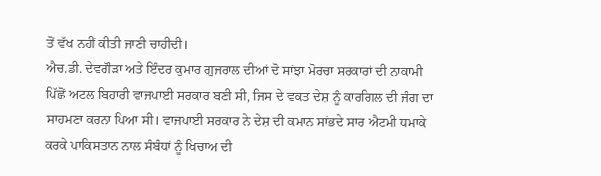ਤੋਂ ਵੱਖ ਨਹੀਂ ਕੀਤੀ ਜਾਣੀ ਚਾਹੀਦੀ।
ਐਚ.ਡੀ. ਦੇਵਗੌੜਾ ਅਤੇ ਇੰਦਰ ਕੁਮਾਰ ਗੁਜਰਾਲ ਦੀਆਂ ਦੋ ਸਾਂਝਾ ਮੋਰਚਾ ਸਰਕਾਰਾਂ ਦੀ ਨਾਕਾਮੀ ਪਿੱਛੋਂ ਅਟਲ ਬਿਹਾਰੀ ਵਾਜਪਾਈ ਸਰਕਾਰ ਬਣੀ ਸੀ, ਜਿਸ ਦੇ ਵਕਤ ਦੇਸ਼ ਨੂੰ ਕਾਰਗਿਲ ਦੀ ਜੰਗ ਦਾ ਸਾਹਮਣਾ ਕਰਨਾ ਪਿਆ ਸੀ। ਵਾਜਪਾਈ ਸਰਕਾਰ ਨੇ ਦੇਸ਼ ਦੀ ਕਮਾਨ ਸਾਂਭਦੇ ਸਾਰ ਐਟਮੀ ਧਮਾਕੇ ਕਰਕੇ ਪਾਕਿਸਤਾਨ ਨਾਲ ਸੰਬੰਧਾਂ ਨੂੰ ਖਿਚਾਅ ਦੀ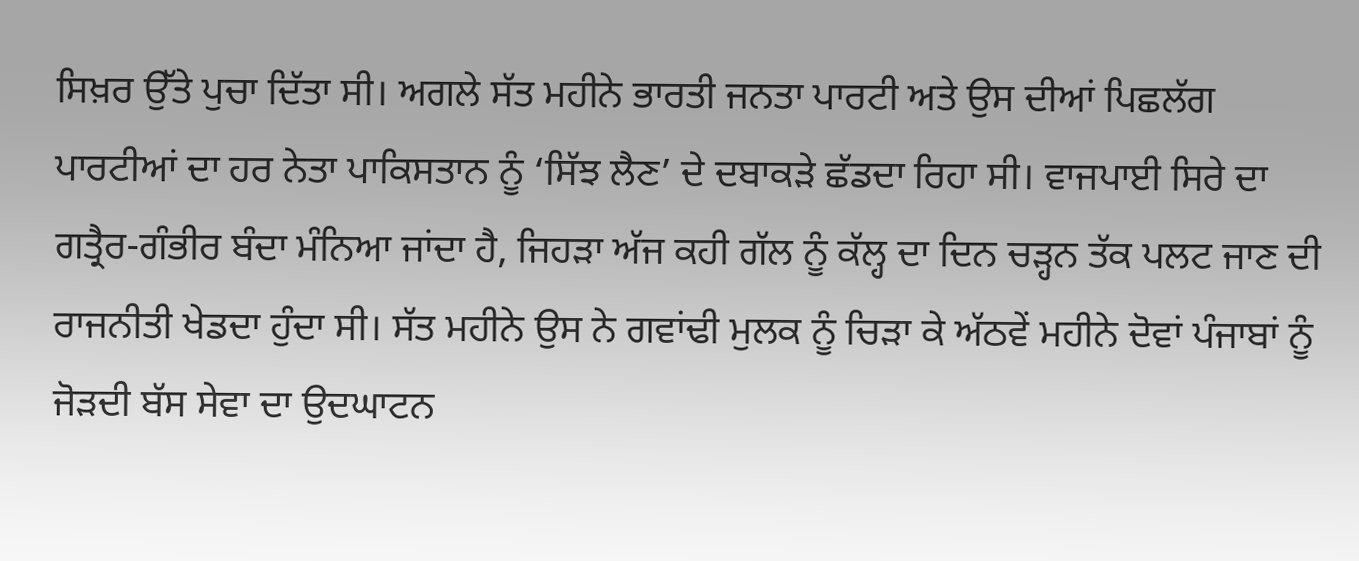ਸਿਖ਼ਰ ਉੱਤੇ ਪੁਚਾ ਦਿੱਤਾ ਸੀ। ਅਗਲੇ ਸੱਤ ਮਹੀਨੇ ਭਾਰਤੀ ਜਨਤਾ ਪਾਰਟੀ ਅਤੇ ਉਸ ਦੀਆਂ ਪਿਛਲੱਗ ਪਾਰਟੀਆਂ ਦਾ ਹਰ ਨੇਤਾ ਪਾਕਿਸਤਾਨ ਨੂੰ ‘ਸਿੱਝ ਲੈਣ’ ਦੇ ਦਬਾਕੜੇ ਛੱਡਦਾ ਰਿਹਾ ਸੀ। ਵਾਜਪਾਈ ਸਿਰੇ ਦਾ ਗਤ੍ਰੈਰ-ਗੰਭੀਰ ਬੰਦਾ ਮੰਨਿਆ ਜਾਂਦਾ ਹੈ, ਜਿਹੜਾ ਅੱਜ ਕਹੀ ਗੱਲ ਨੂੰ ਕੱਲ੍ਹ ਦਾ ਦਿਨ ਚੜ੍ਹਨ ਤੱਕ ਪਲਟ ਜਾਣ ਦੀ ਰਾਜਨੀਤੀ ਖੇਡਦਾ ਹੁੰਦਾ ਸੀ। ਸੱਤ ਮਹੀਨੇ ਉਸ ਨੇ ਗਵਾਂਢੀ ਮੁਲਕ ਨੂੰ ਚਿੜਾ ਕੇ ਅੱਠਵੇਂ ਮਹੀਨੇ ਦੋਵਾਂ ਪੰਜਾਬਾਂ ਨੂੰ ਜੋੜਦੀ ਬੱਸ ਸੇਵਾ ਦਾ ਉਦਘਾਟਨ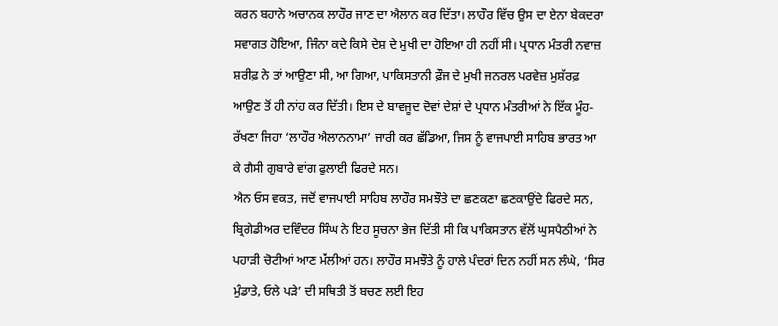ਕਰਨ ਬਹਾਨੇ ਅਚਾਨਕ ਲਾਹੌਰ ਜਾਣ ਦਾ ਐਲਾਨ ਕਰ ਦਿੱਤਾ। ਲਾਹੌਰ ਵਿੱਚ ਉਸ ਦਾ ਏਨਾ ਬੇਕਦਰਾ ਸਵਾਗਤ ਹੋਇਆ, ਜਿੰਨਾ ਕਦੇ ਕਿਸੇ ਦੇਸ਼ ਦੇ ਮੁਖੀ ਦਾ ਹੋਇਆ ਹੀ ਨਹੀਂ ਸੀ। ਪ੍ਰਧਾਨ ਮੰਤਰੀ ਨਵਾਜ਼ ਸ਼ਰੀਫ਼ ਨੇ ਤਾਂ ਆਉਣਾ ਸੀ, ਆ ਗਿਆ, ਪਾਕਿਸਤਾਨੀ ਫ਼ੌਜ ਦੇ ਮੁਖੀ ਜਨਰਲ ਪਰਵੇਜ਼ ਮੁਸ਼ੱਰਫ਼ ਆਉਣ ਤੋਂ ਹੀ ਨਾਂਹ ਕਰ ਦਿੱਤੀ। ਇਸ ਦੇ ਬਾਵਜੂਦ ਦੋਵਾਂ ਦੇਸ਼ਾਂ ਦੇ ਪ੍ਰਧਾਨ ਮੰਤਰੀਆਂ ਨੇ ਇੱਕ ਮੂੰਹ-ਰੱਖਣਾ ਜਿਹਾ ‘ਲਾਹੌਰ ਐਲਾਨਨਾਮਾ’ ਜਾਰੀ ਕਰ ਛੱਡਿਆ, ਜਿਸ ਨੂੰ ਵਾਜਪਾਈ ਸਾਹਿਬ ਭਾਰਤ ਆ ਕੇ ਗੈਸੀ ਗੁਬਾਰੇ ਵਾਂਗ ਫੁਲਾਈ ਫਿਰਦੇ ਸਨ।
ਐਨ ਓਸ ਵਕਤ, ਜਦੋਂ ਵਾਜਪਾਈ ਸਾਹਿਬ ਲਾਹੌਰ ਸਮਝੌਤੇ ਦਾ ਛਣਕਣਾ ਛਣਕਾਉਂਦੇ ਫਿਰਦੇ ਸਨ, ਬ੍ਰਿਗੇਡੀਅਰ ਦਵਿੰਦਰ ਸਿੰਘ ਨੇ ਇਹ ਸੂਚਨਾ ਭੇਜ ਦਿੱਤੀ ਸੀ ਕਿ ਪਾਕਿਸਤਾਨ ਵੱਲੋਂ ਘੁਸਪੈਠੀਆਂ ਨੇ ਪਹਾੜੀ ਚੋਟੀਆਂ ਆਣ ਮੱਂਲੀਆਂ ਹਨ। ਲਾਹੌਰ ਸਮਝੌਤੇ ਨੂੰ ਹਾਲੇ ਪੰਦਰਾਂ ਦਿਨ ਨਹੀਂ ਸਨ ਲੰਘੇ, ‘ਸਿਰ ਮੁੰਡਾਤੇ, ਓਲੇ ਪੜੇ’ ਦੀ ਸਥਿਤੀ ਤੋਂ ਬਚਣ ਲਈ ਇਹ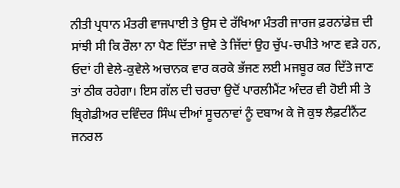ਨੀਤੀ ਪ੍ਰਧਾਨ ਮੰਤਰੀ ਵਾਜਪਾਈ ਤੇ ਉਸ ਦੇ ਰੱਖਿਆ ਮੰਤਰੀ ਜਾਰਜ ਫ਼ਰਨਾਂਡੇਜ਼ ਦੀ ਸਾਂਝੀ ਸੀ ਕਿ ਰੌਲਾ ਨਾ ਪੈਣ ਦਿੱਤਾ ਜਾਵੇ ਤੇ ਜਿੱਦਾਂ ਉਹ ਚੁੱਪ-ਚਪੀਤੇ ਆਣ ਵੜੇ ਹਨ, ਓਦਾਂ ਹੀ ਵੇਲੇ-ਕੁਵੇਲੇ ਅਚਾਨਕ ਵਾਰ ਕਰਕੇ ਭੱਜਣ ਲਈ ਮਜਬੂਰ ਕਰ ਦਿੱਤੇ ਜਾਣ ਤਾਂ ਠੀਕ ਰਹੇਗਾ। ਇਸ ਗੱਲ ਦੀ ਚਰਚਾ ਉਦੋਂ ਪਾਰਲੀਮੈਂਟ ਅੰਦਰ ਵੀ ਹੋਈ ਸੀ ਤੇ ਬ੍ਰਿਗੇਡੀਅਰ ਦਵਿੰਦਰ ਸਿੰਘ ਦੀਆਂ ਸੂਚਨਾਵਾਂ ਨੂੰ ਦਬਾਅ ਕੇ ਜੋ ਕੁਝ ਲੈਫ਼ਟੀਨੈਂਟ ਜਨਰਲ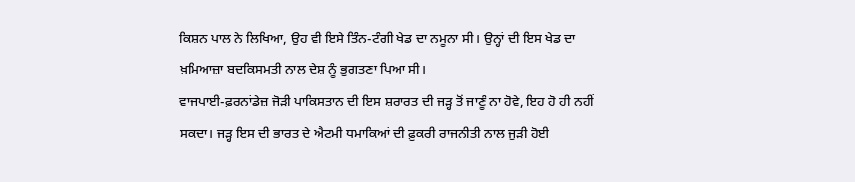ਕਿਸ਼ਨ ਪਾਲ ਨੇ ਲਿਖਿਆ, ਉਹ ਵੀ ਇਸੇ ਤਿੰਨ-ਟੰਗੀ ਖੇਡ ਦਾ ਨਮੂਨਾ ਸੀ। ਉਨ੍ਹਾਂ ਦੀ ਇਸ ਖੇਡ ਦਾ ਖ਼ਮਿਆਜ਼ਾ ਬਦਕਿਸਮਤੀ ਨਾਲ ਦੇਸ਼ ਨੂੰ ਭੁਗਤਣਾ ਪਿਆ ਸੀ।
ਵਾਜਪਾਈ-ਫ਼ਰਨਾਂਡੇਜ਼ ਜੋੜੀ ਪਾਕਿਸਤਾਨ ਦੀ ਇਸ ਸ਼ਰਾਰਤ ਦੀ ਜੜ੍ਹ ਤੋਂ ਜਾਣੂੰ ਨਾ ਹੋਵੇ, ਇਹ ਹੋ ਹੀ ਨਹੀਂ ਸਕਦਾ। ਜੜ੍ਹ ਇਸ ਦੀ ਭਾਰਤ ਦੇ ਐਟਮੀ ਧਮਾਕਿਆਂ ਦੀ ਫ਼ੁਕਰੀ ਰਾਜਨੀਤੀ ਨਾਲ ਜੁੜੀ ਹੋਈ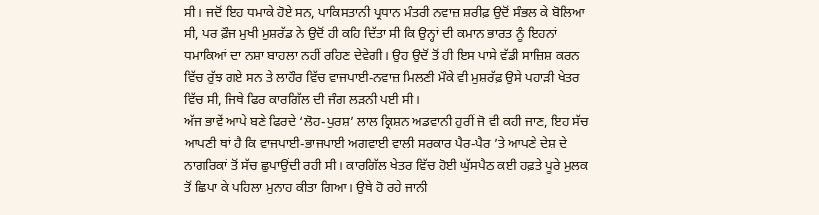ਸੀ। ਜਦੋਂ ਇਹ ਧਮਾਕੇ ਹੋਏ ਸਨ, ਪਾਕਿਸਤਾਨੀ ਪ੍ਰਧਾਨ ਮੰਤਰੀ ਨਵਾਜ਼ ਸ਼ਰੀਫ਼ ਉਦੋਂ ਸੰਭਲ ਕੇ ਬੋਲਿਆ ਸੀ, ਪਰ ਫ਼ੌਜ ਮੁਖੀ ਮੁਸ਼ਰੱਡ ਨੇ ਉਦੋਂ ਹੀ ਕਹਿ ਦਿੱਤਾ ਸੀ ਕਿ ਉਨ੍ਹਾਂ ਦੀ ਕਮਾਨ ਭਾਰਤ ਨੂੰ ਇਹਨਾਂ ਧਮਾਕਿਆਂ ਦਾ ਨਸ਼ਾ ਬਾਹਲਾ ਨਹੀਂ ਰਹਿਣ ਦੇਵੇਗੀ। ਉਹ ਉਦੋਂ ਤੋਂ ਹੀ ਇਸ ਪਾਸੇ ਵੱਡੀ ਸਾਜ਼ਿਸ਼ ਕਰਨ ਵਿੱਚ ਰੁੱਝ ਗਏ ਸਨ ਤੇ ਲਾਹੌਰ ਵਿੱਚ ਵਾਜਪਾਈ-ਨਵਾਜ਼ ਮਿਲਣੀ ਮੌਕੇ ਵੀ ਮੁਸ਼ਰੱਫ਼ ਉਸੇ ਪਹਾੜੀ ਖੇਤਰ ਵਿੱਚ ਸੀ, ਜਿਥੇ ਫਿਰ ਕਾਰਗਿੱਲ ਦੀ ਜੰਗ ਲੜਨੀ ਪਈ ਸੀ।
ਅੱਜ ਭਾਵੇਂ ਆਪੇ ਬਣੇ ਫਿਰਦੇ ‘ਲੋਹ-ਪੁਰਸ਼’ ਲਾਲ ਕ੍ਰਿਸ਼ਨ ਅਡਵਾਨੀ ਹੁਰੀਂ ਜੋ ਵੀ ਕਹੀ ਜਾਣ, ਇਹ ਸੱਚ ਆਪਣੀ ਥਾਂ ਹੈ ਕਿ ਵਾਜਪਾਈ-ਭਾਜਪਾਈ ਅਗਵਾਈ ਵਾਲੀ ਸਰਕਾਰ ਪੈਰ-ਪੈਰ ’ਤੇ ਆਪਣੇ ਦੇਸ਼ ਦੇ ਨਾਗਰਿਕਾਂ ਤੋਂ ਸੱਚ ਛੁਪਾਉਂਦੀ ਰਹੀ ਸੀ। ਕਾਰਗਿੱਲ ਖੇਤਰ ਵਿੱਚ ਹੋਈ ਘੁੱਸਪੈਠ ਕਈ ਹਫ਼ਤੇ ਪੂਰੇ ਮੁਲਕ ਤੋਂ ਛਿਪਾ ਕੇ ਪਹਿਲਾ ਮੁਨਾਹ ਕੀਤਾ ਗਿਆ। ਉਥੇ ਹੋ ਰਹੇ ਜਾਨੀ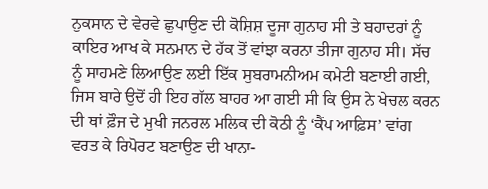ਨੁਕਸਾਨ ਦੇ ਵੇਰਵੇ ਛੁਪਾਉਣ ਦੀ ਕੋਸ਼ਿਸ਼ ਦੂਜਾ ਗੁਨਾਹ ਸੀ ਤੇ ਬਹਾਦਰਾਂ ਨੂੰ ਕਾਇਰ ਆਖ ਕੇ ਸਨਮਾਨ ਦੇ ਹੱਕ ਤੋਂ ਵਾਂਝਾ ਕਰਨਾ ਤੀਜਾ ਗੁਨਾਹ ਸੀ। ਸੱਚ ਨੂੰ ਸਾਹਮਣੇ ਲਿਆਉਣ ਲਈ ਇੱਕ ਸੁਬਰਾਮਨੀਅਮ ਕਮੇਟੀ ਬਣਾਈ ਗਈ, ਜਿਸ ਬਾਰੇ ਉਦੋਂ ਹੀ ਇਹ ਗੱਲ ਬਾਹਰ ਆ ਗਈ ਸੀ ਕਿ ਉਸ ਨੇ ਖੇਚਲ ਕਰਨ ਦੀ ਥਾਂ ਫ਼ੌਜ ਦੇ ਮੁਖੀ ਜਨਰਲ ਮਲਿਕ ਦੀ ਕੋਠੀ ਨੂੰ ‘ਕੈਂਪ ਆਫ਼ਿਸ’ ਵਾਂਗ ਵਰਤ ਕੇ ਰਿਪੋਰਟ ਬਣਾਉਣ ਦੀ ਖਾਨਾ-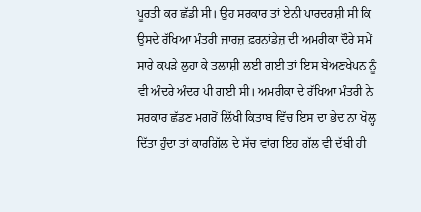ਪੂਰਤੀ ਕਰ ਛੱਡੀ ਸੀ। ਉਹ ਸਰਕਾਰ ਤਾਂ ਏਨੀ ਪਾਰਦਰਸ਼ੀ ਸੀ ਕਿ ਉਸਦੇ ਰੱਖਿਆ ਮੰਤਰੀ ਜਾਰਜ਼ ਫ਼ਰਨਾਂਡੇਜ਼ ਦੀ ਅਮਰੀਕਾ ਦੌਰੇ ਸਮੇਂ ਸਾਰੇ ਕਪੜੇ ਲੁਹਾ ਕੇ ਤਲਾਸ਼ੀ ਲਈ ਗਈ ਤਾਂ ਇਸ ਬੇਅਣਖੇਪਨ ਨੂੰ ਵੀ ਅੰਦਰੇ ਅੰਦਰ ਪੀ ਗਈ ਸੀ। ਅਮਰੀਕਾ ਦੇ ਰੱਖਿਆ ਮੰਤਰੀ ਨੇ ਸਰਕਾਰ ਛੱਡਣ ਮਗਰੋਂ ਲਿੱਖੀ ਕਿਤਾਬ ਵਿੱਚ ਇਸ ਦਾ ਭੇਦ ਨਾ ਖੋਲ੍ਹ ਦਿੱਤਾ ਹੁੰਦਾ ਤਾਂ ਕਾਰਗਿੱਲ ਦੇ ਸੱਚ ਵਾਂਗ ਇਹ ਗੱਲ ਵੀ ਦੱਬੀ ਹੀ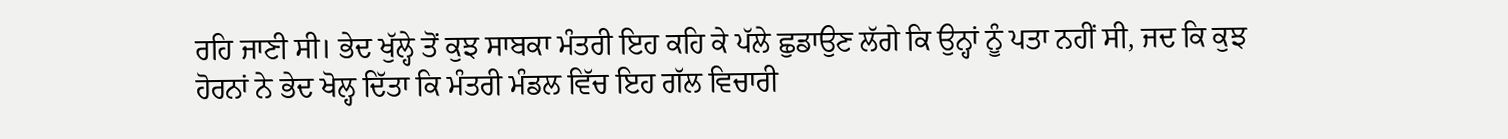ਰਹਿ ਜਾਣੀ ਸੀ। ਭੇਦ ਖੁੱਲ੍ਹੇ ਤੋਂ ਕੁਝ ਸਾਬਕਾ ਮੰਤਰੀ ਇਹ ਕਹਿ ਕੇ ਪੱਲੇ ਛੁਡਾਉਣ ਲੱਗੇ ਕਿ ਉਨ੍ਹਾਂ ਨੂੰ ਪਤਾ ਨਹੀਂ ਸੀ, ਜਦ ਕਿ ਕੁਝ ਹੋਰਨਾਂ ਨੇ ਭੇਦ ਖੋਲ੍ਹ ਦਿੱਤਾ ਕਿ ਮੰਤਰੀ ਮੰਡਲ ਵਿੱਚ ਇਹ ਗੱਲ ਵਿਚਾਰੀ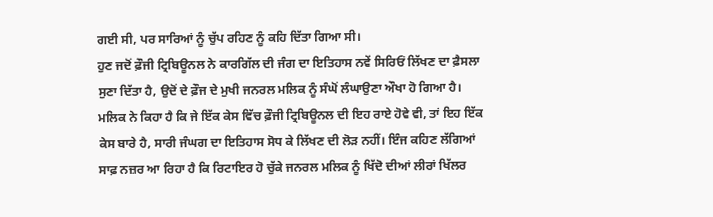ਗਈ ਸੀ, ਪਰ ਸਾਰਿਆਂ ਨੂੰ ਚੁੱਪ ਰਹਿਣ ਨੂੰ ਕਹਿ ਦਿੱਤਾ ਗਿਆ ਸੀ।
ਹੁਣ ਜਦੋਂ ਫ਼ੌਜੀ ਟ੍ਰਿਬਿਊਨਲ ਨੇ ਕਾਰਗਿੱਲ ਦੀ ਜੰਗ ਦਾ ਇਤਿਹਾਸ ਨਵੇਂ ਸਿਰਿਓਂ ਲਿੱਖਣ ਦਾ ਫ਼ੈਸਲਾ ਸੁਣਾ ਦਿੱਤਾ ਹੈ, ਉਦੋਂ ਦੇ ਫ਼ੌਜ ਦੇ ਮੁਖੀ ਜਨਰਲ ਮਲਿਕ ਨੂੰ ਸੰਘੋਂ ਲੰਘਾਉਣਾ ਔਖਾ ਹੋ ਗਿਆ ਹੈ। ਮਲਿਕ ਨੇ ਕਿਹਾ ਹੈ ਕਿ ਜੇ ਇੱਕ ਕੇਸ ਵਿੱਚ ਫ਼ੌਜੀ ਟ੍ਰਿਬਿਊਨਲ ਦੀ ਇਹ ਰਾਏ ਹੋਵੇ ਵੀ, ਤਾਂ ਇਹ ਇੱਕ ਕੇਸ ਬਾਰੇ ਹੈ, ਸਾਰੀ ਜੰਘਗ ਦਾ ਇਤਿਹਾਸ ਸੋਧ ਕੇ ਲਿੱਖਣ ਦੀ ਲੋੜ ਨਹੀਂ। ਇੰਜ ਕਹਿਣ ਲੱਗਿਆਂ ਸਾਫ਼ ਨਜ਼ਰ ਆ ਰਿਹਾ ਹੈ ਕਿ ਰਿਟਾਇਰ ਹੋ ਚੁੱਕੇ ਜਨਰਲ ਮਲਿਕ ਨੂੰ ਖਿੱਦੋ ਦੀਆਂ ਲੀਰਾਂ ਖਿੱਲਰ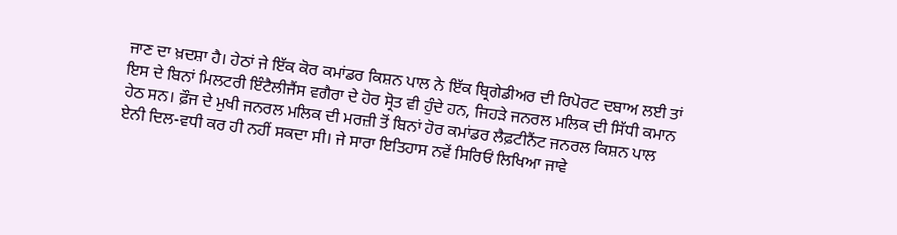ਜਾਣ ਦਾ ਖ਼ਦਸ਼ਾ ਹੈ। ਹੇਠਾਂ ਜੇ ਇੱਕ ਕੋਰ ਕਮਾਂਡਰ ਕਿਸ਼ਨ ਪਾਲ ਨੇ ਇੱਕ ਬ੍ਰਿਗੇਡੀਅਰ ਦੀ ਰਿਪੋਰਟ ਦਬਾਅ ਲਈ ਤਾਂ ਇਸ ਦੇ ਬਿਨਾਂ ਮਿਲਟਰੀ ਇੰਟੈਲੀਜੈਂਸ ਵਗੈਰਾ ਦੇ ਹੋਰ ਸ੍ਰੋਤ ਵੀ ਹੁੰਦੇ ਹਨ, ਜਿਹੜੇ ਜਨਰਲ ਮਲਿਕ ਦੀ ਸਿੱਧੀ ਕਮਾਨ ਹੇਠ ਸਨ। ਫ਼ੌਜ ਦੇ ਮੁਖੀ ਜਨਰਲ ਮਲਿਕ ਦੀ ਮਰਜ਼ੀ ਤੋਂ ਬਿਨਾਂ ਹੋਰ ਕਮਾਂਡਰ ਲੈਫ਼ਟੀਨੈਂਟ ਜਨਰਲ ਕਿਸ਼ਨ ਪਾਲ ਏਨੀ ਦਿਲ-ਵਧੀ ਕਰ ਹੀ ਨਹੀਂ ਸਕਦਾ ਸੀ। ਜੇ ਸਾਰਾ ਇਤਿਹਾਸ ਨਵੇਂ ਸਿਰਿਓਂ ਲਿਖਿਆ ਜਾਵੇ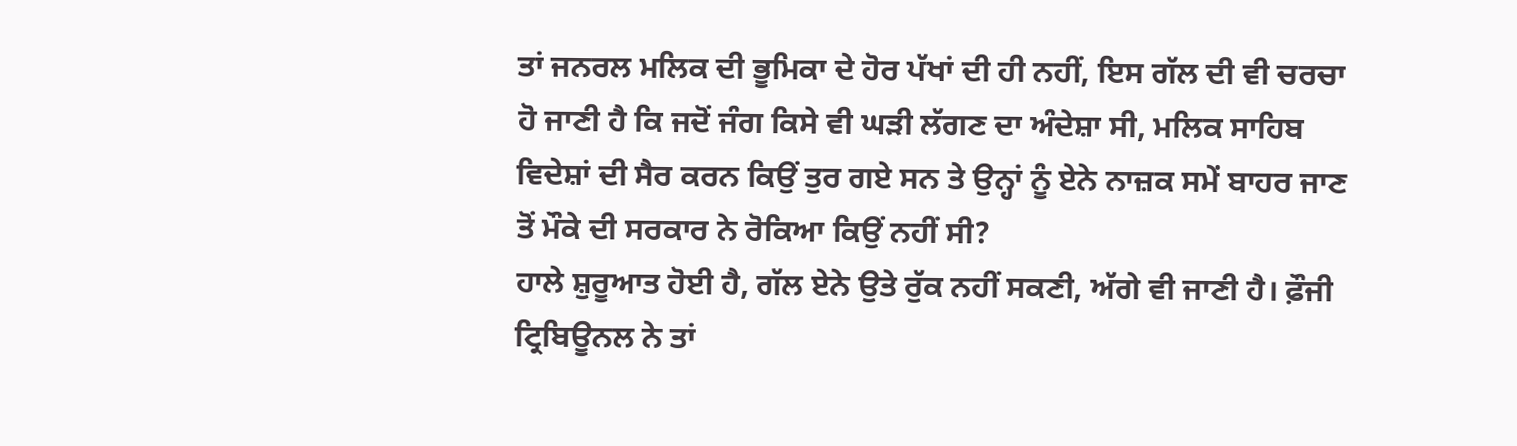ਤਾਂ ਜਨਰਲ ਮਲਿਕ ਦੀ ਭੂਮਿਕਾ ਦੇ ਹੋਰ ਪੱਖਾਂ ਦੀ ਹੀ ਨਹੀਂ, ਇਸ ਗੱਲ ਦੀ ਵੀ ਚਰਚਾ ਹੋ ਜਾਣੀ ਹੈ ਕਿ ਜਦੋਂ ਜੰਗ ਕਿਸੇ ਵੀ ਘੜੀ ਲੱਗਣ ਦਾ ਅੰਦੇਸ਼ਾ ਸੀ, ਮਲਿਕ ਸਾਹਿਬ ਵਿਦੇਸ਼ਾਂ ਦੀ ਸੈਰ ਕਰਨ ਕਿਉਂ ਤੁਰ ਗਏ ਸਨ ਤੇ ਉਨ੍ਹਾਂ ਨੂੰ ਏਨੇ ਨਾਜ਼ਕ ਸਮੇਂ ਬਾਹਰ ਜਾਣ ਤੋਂ ਮੌਕੇ ਦੀ ਸਰਕਾਰ ਨੇ ਰੋਕਿਆ ਕਿਉਂ ਨਹੀਂ ਸੀ?
ਹਾਲੇ ਸ਼ੁਰੂਆਤ ਹੋਈ ਹੈ, ਗੱਲ ਏਨੇ ਉਤੇ ਰੁੱਕ ਨਹੀਂ ਸਕਣੀ, ਅੱਗੇ ਵੀ ਜਾਣੀ ਹੈ। ਫ਼ੌਜੀ ਟ੍ਰਿਬਿਊਨਲ ਨੇ ਤਾਂ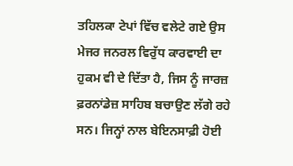ਤਹਿਲਕਾ ਟੇਪਾਂ ਵਿੱਚ ਵਲੇਟੇ ਗਏ ਉਸ ਮੇਜਰ ਜਨਰਲ ਵਿਰੁੱਧ ਕਾਰਵਾਈ ਦਾ ਹੁਕਮ ਵੀ ਦੇ ਦਿੱਤਾ ਹੈ, ਜਿਸ ਨੂੰ ਜਾਰਜ਼ ਫ਼ਰਨਾਂਡੇਜ਼ ਸਾਹਿਬ ਬਚਾਉਣ ਲੱਗੇ ਰਹੇ ਸਨ। ਜਿਨ੍ਹਾਂ ਨਾਲ ਬੇਇਨਸਾਫ਼ੀ ਹੋਈ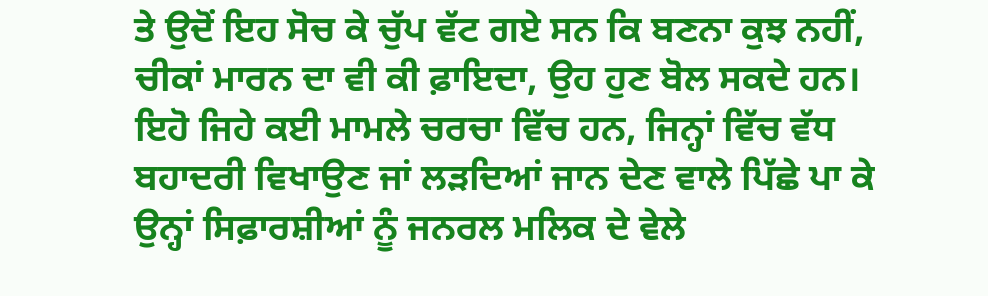ਤੇ ਉਦੋਂ ਇਹ ਸੋਚ ਕੇ ਚੁੱਪ ਵੱਟ ਗਏ ਸਨ ਕਿ ਬਣਨਾ ਕੁਝ ਨਹੀਂ, ਚੀਕਾਂ ਮਾਰਨ ਦਾ ਵੀ ਕੀ ਫ਼ਾਇਦਾ, ਉਹ ਹੁਣ ਬੋਲ ਸਕਦੇ ਹਨ। ਇਹੋ ਜਿਹੇ ਕਈ ਮਾਮਲੇ ਚਰਚਾ ਵਿੱਚ ਹਨ, ਜਿਨ੍ਹਾਂ ਵਿੱਚ ਵੱਧ ਬਹਾਦਰੀ ਵਿਖਾਉਣ ਜਾਂ ਲੜਦਿਆਂ ਜਾਨ ਦੇਣ ਵਾਲੇ ਪਿੱਛੇ ਪਾ ਕੇ ਉਨ੍ਹਾਂ ਸਿਫ਼ਾਰਸ਼ੀਆਂ ਨੂੰ ਜਨਰਲ ਮਲਿਕ ਦੇ ਵੇਲੇ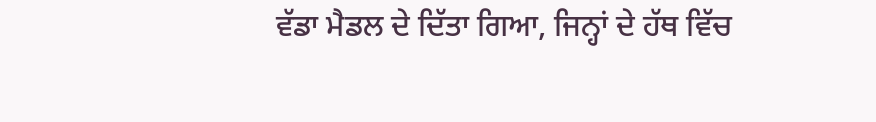ਵੱਡਾ ਮੈਡਲ ਦੇ ਦਿੱਤਾ ਗਿਆ, ਜਿਨ੍ਹਾਂ ਦੇ ਹੱਥ ਵਿੱਚ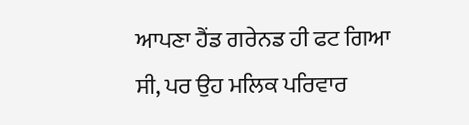ਆਪਣਾ ਹੈਂਡ ਗਰੇਨਡ ਹੀ ਫਟ ਗਿਆ ਸੀ, ਪਰ ਉਹ ਮਲਿਕ ਪਰਿਵਾਰ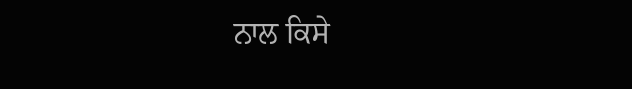ਨਾਲ ਕਿਸੇ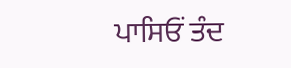ਪਾਸਿਓਂ ਤੰਦ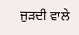ਜੁੜਦੀ ਵਾਲੇ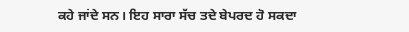ਕਹੇ ਜਾਂਦੇ ਸਨ। ਇਹ ਸਾਰਾ ਸੱਚ ਤਦੇ ਬੇਪਰਦ ਹੋ ਸਕਦਾ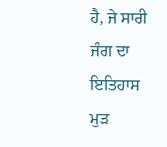ਹੈ, ਜੇ ਸਾਰੀ ਜੰਗ ਦਾ ਇਤਿਹਾਸ ਮੁੜ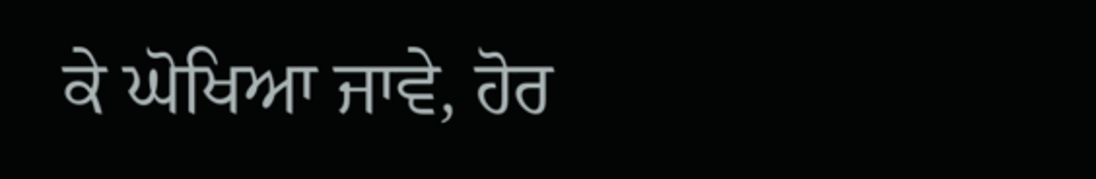ਕੇ ਘੋਖਿਆ ਜਾਵੇ, ਹੋਰ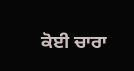ਕੋਈ ਚਾਰਾ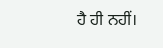ਹੈ ਹੀ ਨਹੀਂ।